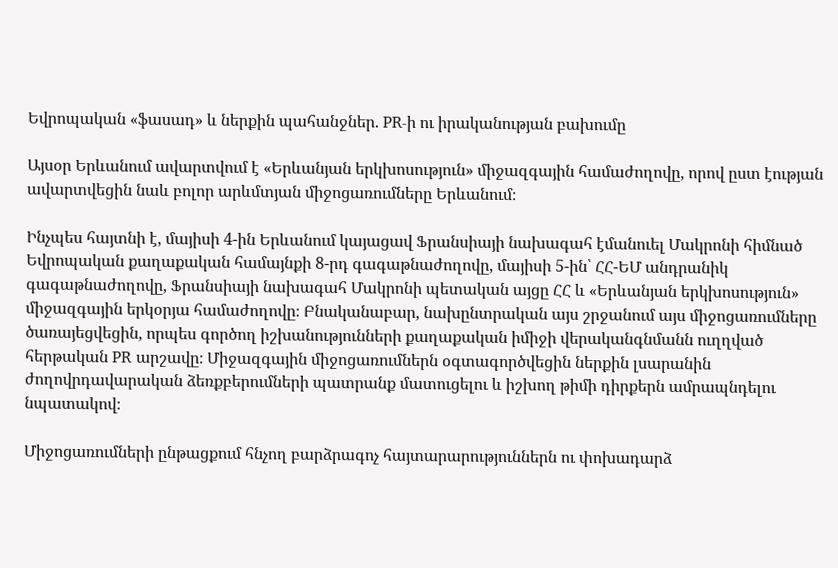Եվրոպական «ֆասադ» և ներքին պահանջներ. PR-ի ու իրականության բախումը

Այսօր Երևանում ավարտվում է «Երևանյան երկխոսություն» միջազգային համաժողովը, որով ըստ էության ավարտվեցին նաև բոլոր արևմտյան միջոցառումները Երևանում։

Ինչպես հայտնի է, մայիսի 4-ին Երևանում կայացավ Ֆրանսիայի նախագահ էմանուել Մակրոնի հիմնած Եվրոպական քաղաքական համայնքի 8-րդ գագաթնաժողովը, մայիսի 5-ին՝ ՀՀ-ԵՄ անդրանիկ գագաթնաժողովը, Ֆրանսիայի նախագահ Մակրոնի պետական այցը ՀՀ և «Երևանյան երկխոսություն» միջազգային երկօրյա համաժողովը։ Բնականաբար, նախընտրական այս շրջանում այս միջոցառումները ծառայեցվեցին, որպես գործող իշխանությունների քաղաքական իմիջի վերականգնմանն ուղղված հերթական PR արշավը։ Միջազգային միջոցառումներն օգտագործվեցին ներքին լսարանին ժողովրդավարական ձեռքբերումների պատրանք մատուցելու և իշխող թիմի դիրքերն ամրապնդելու նպատակով։

Միջոցառումների ընթացքում հնչող բարձրագոչ հայտարարություններն ու փոխադարձ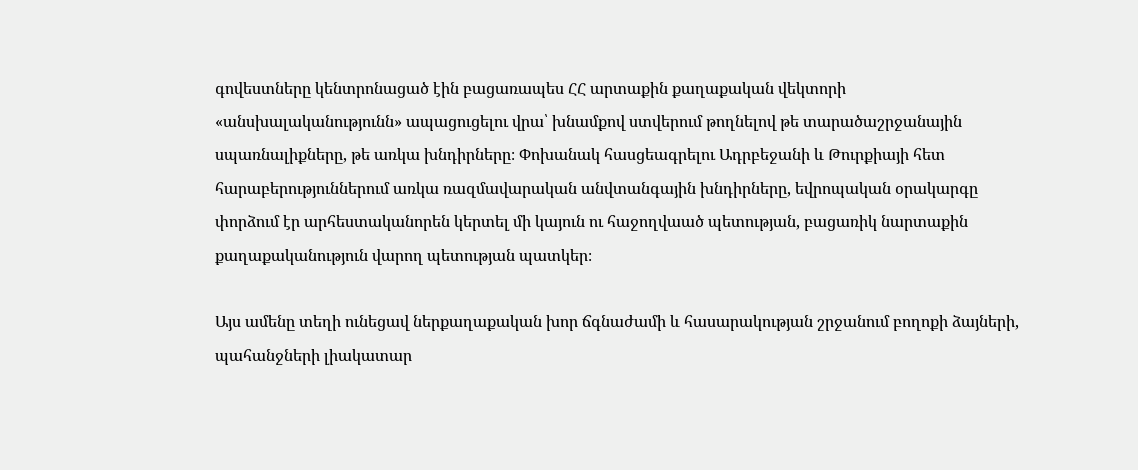գովեստները կենտրոնացած էին բացառապես ՀՀ արտաքին քաղաքական վեկտորի «անսխալականությունն» ապացուցելու վրա՝ խնամքով ստվերում թողնելով թե տարածաշրջանային սպառնալիքները, թե առկա խնդիրները։ Փոխանակ հասցեագրելու Ադրբեջանի և Թուրքիայի հետ հարաբերություններում առկա ռազմավարական անվտանգային խնդիրները, եվրոպական օրակարգը փորձում էր արհեստականորեն կերտել մի կայուն ու հաջողվաած պետության, բացառիկ նարտաքին քաղաքականություն վարող պետության պատկեր։

Այս ամենը տեղի ունեցավ ներքաղաքական խոր ճգնաժամի և հասարակության շրջանում բողոքի ձայների, պահանջների լիակատար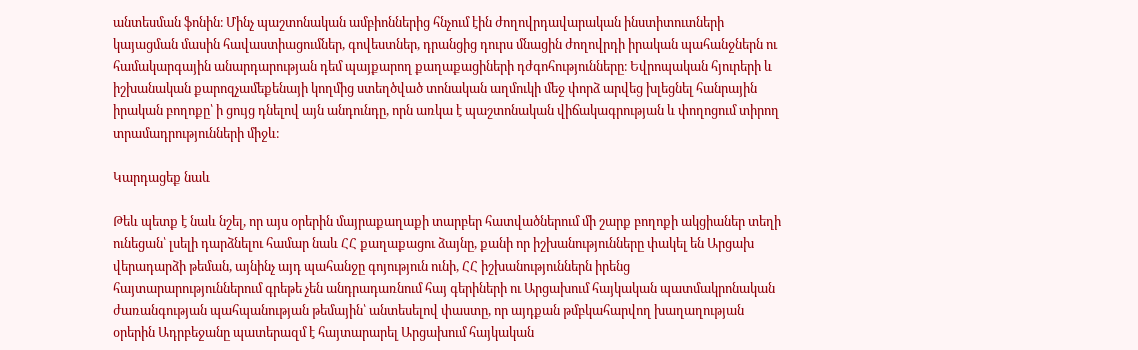անտեսման ֆոնին։ Մինչ պաշտոնական ամբիոններից հնչում էին ժողովրդավարական ինստիտուտների կայացման մասին հավաստիացումներ, գովեստներ, դրանցից դուրս մնացին ժողովրդի իրական պահանջներն ու համակարգային անարդարության դեմ պայքարող քաղաքացիների դժգոհությունները։ Եվրոպական հյուրերի և իշխանական քարոզչամեքենայի կողմից ստեղծված տոնական աղմուկի մեջ փորձ արվեց խլեցնել հանրային իրական բողոքը՝ ի ցույց դնելով այն անդունդը, որն առկա է պաշտոնական վիճակագրության և փողոցում տիրող տրամադրությունների միջև։

Կարդացեք նաև

Թեև պետք է նաև նշել, որ այս օրերին մայրաքաղաքի տարբեր հատվածներում մի շարք բողոքի ակցիաներ տեղի ունեցան՝ լսելի դարձնելու համար նաև ՀՀ քաղաքացու ձայնը, քանի որ իշխանությունները փակել են Արցախ վերադարձի թեման, այնինչ այդ պահանջը գոյություն ունի, ՀՀ իշխանություններն իրենց հայտարարություններում գրեթե չեն անդրադառնում հայ գերիների ու Արցախում հայկական պատմակրոնական ժառանգության պահպանության թեմային՝ անտեսելով փաստը, որ այդքան թմբկահարվող խաղաղության օրերին Ադրբեջանը պատերազմ է հայտարարել Արցախում հայկական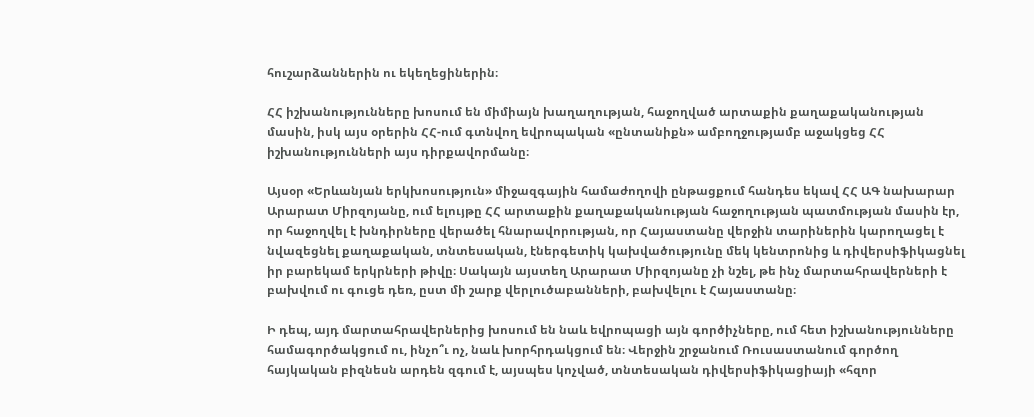հուշարձաններին ու եկեղեցիներին։

ՀՀ իշխանությունները խոսում են միմիայն խաղաղության, հաջողված արտաքին քաղաքականության մասին, իսկ այս օրերին ՀՀ-ում գտնվող եվրոպական «ընտանիքն» ամբողջությամբ աջակցեց ՀՀ իշխանությունների այս դիրքավորմանը։

Այսօր «Երևանյան երկխոսություն» միջազգային համաժողովի ընթացքում հանդես եկավ ՀՀ ԱԳ նախարար Արարատ Միրզոյանը, ում ելույթը ՀՀ արտաքին քաղաքականության հաջողության պատմության մասին էր, որ հաջողվել է խնդիրները վերածել հնարավորության, որ Հայաստանը վերջին տարիներին կարողացել է նվազեցնել քաղաքական, տնտեսական, էներգետիկ կախվածությունը մեկ կենտրոնից և դիվերսիֆիկացնել իր բարեկամ երկրների թիվը։ Սակայն այստեղ Արարատ Միրզոյանը չի նշել, թե ինչ մարտահրավերների է բախվում ու գուցե դեռ, ըստ մի շարք վերլուծաբանների, բախվելու է Հայաստանը։

Ի դեպ, այդ մարտահրավերներից խոսում են նաև եվրոպացի այն գործիչները, ում հետ իշխանությունները համագործակցում ու, ինչո՞ւ ոչ, նաև խորհրդակցում են։ Վերջին շրջանում Ռուսաստանում գործող հայկական բիզնեսն արդեն զգում է, այսպես կոչված, տնտեսական դիվերսիֆիկացիայի «հզոր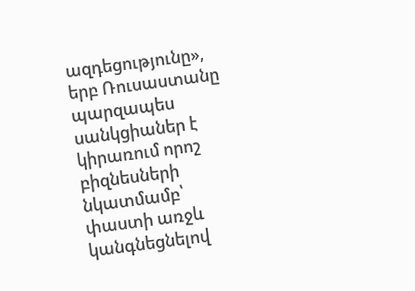ազդեցությունը», երբ Ռուսաստանը պարզապես սանկցիաներ է կիրառում որոշ բիզնեսների նկատմամբ՝ փաստի առջև կանգնեցնելով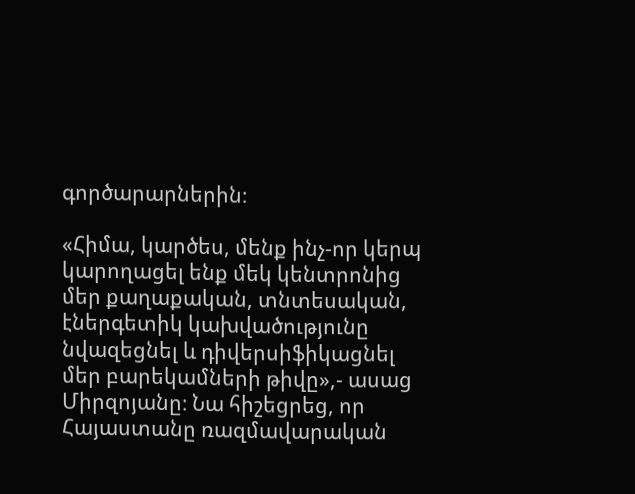գործարարներին։

«Հիմա, կարծես, մենք ինչ-որ կերպ կարողացել ենք մեկ կենտրոնից մեր քաղաքական, տնտեսական, էներգետիկ կախվածությունը նվազեցնել և դիվերսիֆիկացնել մեր բարեկամների թիվը»,- ասաց Միրզոյանը։ Նա հիշեցրեց, որ Հայաստանը ռազմավարական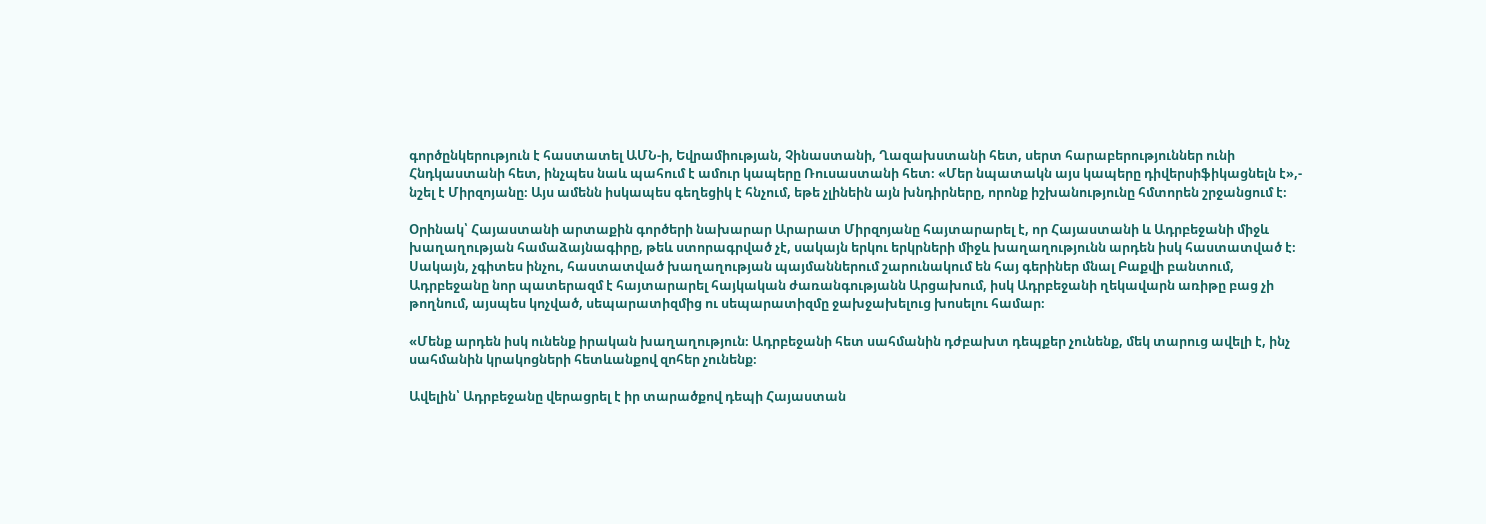գործընկերություն է հաստատել ԱՄՆ-ի, Եվրամիության, Չինաստանի, Ղազախստանի հետ, սերտ հարաբերություններ ունի Հնդկաստանի հետ, ինչպես նաև պահում է ամուր կապերը Ռուսաստանի հետ։ «Մեր նպատակն այս կապերը դիվերսիֆիկացնելն է»,- նշել է Միրզոյանը։ Այս ամենն իսկապես գեղեցիկ է հնչում, եթե չլինեին այն խնդիրները, որոնք իշխանությունը հմտորեն շրջանցում է։

Օրինակ՝ Հայաստանի արտաքին գործերի նախարար Արարատ Միրզոյանը հայտարարել է, որ Հայաստանի և Ադրբեջանի միջև խաղաղության համաձայնագիրը, թեև ստորագրված չէ, սակայն երկու երկրների միջև խաղաղությունն արդեն իսկ հաստատված է։ Սակայն, չգիտես ինչու, հաստատված խաղաղության պայմաններում շարունակում են հայ գերիներ մնալ Բաքվի բանտում, Ադրբեջանը նոր պատերազմ է հայտարարել հայկական ժառանգությանն Արցախում, իսկ Ադրբեջանի ղեկավարն առիթը բաց չի թողնում, այսպես կոչված, սեպարատիզմից ու սեպարատիզմը ջախջախելուց խոսելու համար։

«Մենք արդեն իսկ ունենք իրական խաղաղություն։ Ադրբեջանի հետ սահմանին դժբախտ դեպքեր չունենք, մեկ տարուց ավելի է, ինչ սահմանին կրակոցների հետևանքով զոհեր չունենք։

Ավելին՝ Ադրբեջանը վերացրել է իր տարածքով դեպի Հայաստան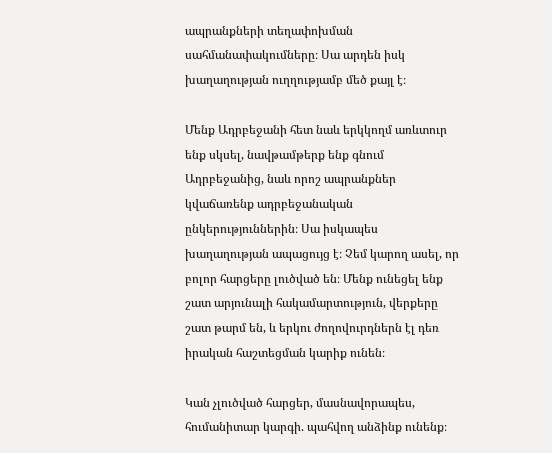ապրանքների տեղափոխման սահմանափակումները։ Սա արդեն իսկ խաղաղության ուղղությամբ մեծ քայլ է։

Մենք Ադրբեջանի հետ նաև երկկողմ առևտուր ենք սկսել, նավթամթերք ենք գնում Ադրբեջանից, նաև որոշ ապրանքներ կվաճառենք ադրբեջանական ընկերություններին։ Սա իսկապես խաղաղության ապացույց է։ Չեմ կարող ասել, որ բոլոր հարցերը լուծված են։ Մենք ունեցել ենք շատ արյունալի հակամարտություն, վերքերը շատ թարմ են, և երկու ժողովուրդներն էլ դեռ իրական հաշտեցման կարիք ունեն։

Կան չլուծված հարցեր, մասնավորապես, հումանիտար կարգի. պահվող անձինք ունենք։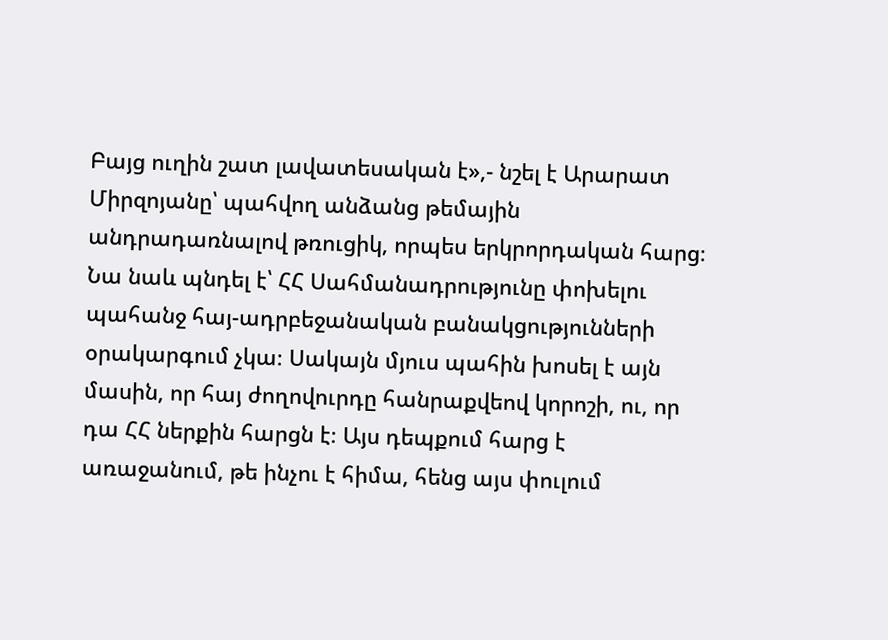Բայց ուղին շատ լավատեսական է»,- նշել է Արարատ Միրզոյանը՝ պահվող անձանց թեմային անդրադառնալով թռուցիկ, որպես երկրորդական հարց։ Նա նաև պնդել է՝ ՀՀ Սահմանադրությունը փոխելու պահանջ հայ-ադրբեջանական բանակցությունների օրակարգում չկա։ Սակայն մյուս պահին խոսել է այն մասին, որ հայ ժողովուրդը հանրաքվեով կորոշի, ու, որ դա ՀՀ ներքին հարցն է։ Այս դեպքում հարց է առաջանում, թե ինչու է հիմա, հենց այս փուլում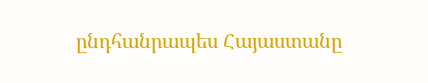ընդհանրապես Հայաստանը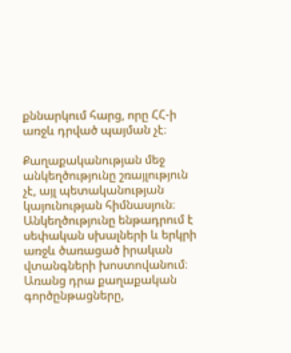քննարկում հարց, որը ՀՀ-ի առջև դրված պայման չէ։

Քաղաքականության մեջ անկեղծությունը շռայլություն չէ, այլ պետականության կայունության հիմնասյուն։ Անկեղծությունը ենթադրում է սեփական սխալների և երկրի առջև ծառացած իրական վտանգների խոստովանում։ Առանց դրա քաղաքական գործընթացները,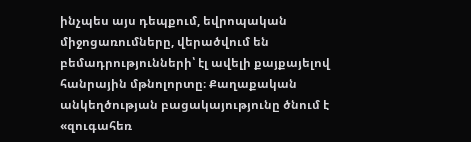ինչպես այս դեպքում, եվրոպական միջոցառումները, վերածվում են բեմադրությունների՝ էլ ավելի քայքայելով հանրային մթնոլորտը։ Քաղաքական անկեղծության բացակայությունը ծնում է «զուգահեռ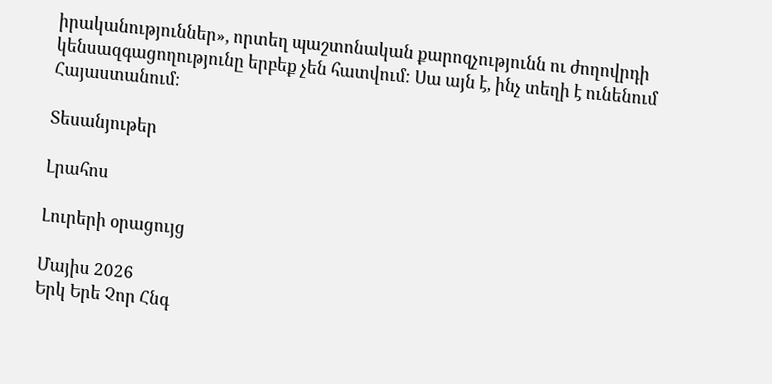իրականություններ», որտեղ պաշտոնական քարոզչությունն ու ժողովրդի կենսազգացողությունը երբեք չեն հատվում։ Սա այն է, ինչ տեղի է ունենում Հայաստանում։

Տեսանյութեր

Լրահոս

Լուրերի օրացույց

Մայիս 2026
Երկ Երե Չոր Հնգ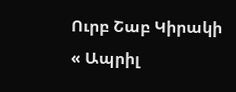Ուրբ Շաբ Կիրակի
« Ապրիլ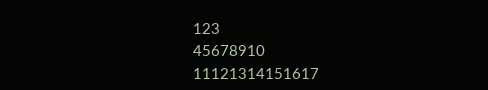123
45678910
11121314151617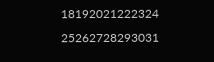18192021222324
25262728293031